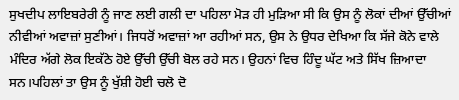ਸੁਖਦੀਪ ਲਾਇਬਰੇਰੀ ਨੂੰ ਜਾਣ ਲਈ ਗਲੀ ਦਾ ਪਹਿਲਾ ਮੋੜ ਹੀ ਮੁੜਿਆ ਸੀ ਕਿ ਉਸ ਨੂੰ ਲੋਕਾਂ ਦੀਆਂ ਉੱਚੀਆਂ ਨੀਵੀਆਂ ਅਵਾਜ਼ਾਂ ਸੁਣੀਆਂ। ਜਿਧਰੋਂ ਅਵਾਜ਼ਾਂ ਆ ਰਹੀਆਂ ਸਨ, ਉਸ ਨੇ ਉਧਰ ਦੇਖਿਆ ਕਿ ਸੱਜੇ ਕੋਨੇ ਵਾਲੇ ਮੰਦਿਰ ਅੱਗੇ ਲੋਕ ਇਕੱਠੇ ਹੋਏ ਉੱਚੀ ਉੱਚੀ ਬੋਲ ਰਹੇ ਸਨ। ਉਹਨਾਂ ਵਿਚ ਹਿੰਦੂ ਘੱਟ ਅਤੇ ਸਿੱਖ ਜ਼ਿਆਦਾ ਸਨ।ਪਹਿਲਾਂ ਤਾ ਉਸ ਨੂੰ ਖੁੱਸ਼ੀ ਹੋਈ ਚਲੋ ਦੋ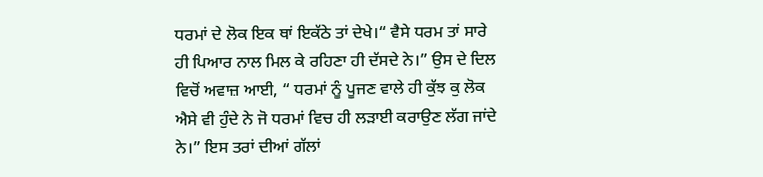ਧਰਮਾਂ ਦੇ ਲੋਕ ਇਕ ਥਾਂ ਇਕੱਠੇ ਤਾਂ ਦੇਖੇ।“ ਵੈਸੇ ਧਰਮ ਤਾਂ ਸਾਰੇ ਹੀ ਪਿਆਰ ਨਾਲ ਮਿਲ ਕੇ ਰਹਿਣਾ ਹੀ ਦੱਸਦੇ ਨੇ।” ਉਸ ਦੇ ਦਿਲ ਵਿਚੋਂ ਅਵਾਜ਼ ਆਈ, “ ਧਰਮਾਂ ਨੂੰ ਪੂਜਣ ਵਾਲੇ ਹੀ ਕੁੱਝ ਕੁ ਲੋਕ ਐਸੇ ਵੀ ਹੁੰਦੇ ਨੇ ਜੋ ਧਰਮਾਂ ਵਿਚ ਹੀ ਲੜਾਈ ਕਰਾਉਣ ਲੱਗ ਜਾਂਦੇ ਨੇ।” ਇਸ ਤਰਾਂ ਦੀਆਂ ਗੱਲਾਂ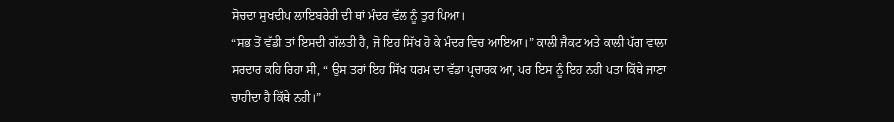ਸੋਚਦਾ ਸੁਖਦੀਪ ਲਾਇਬਰੇਰੀ ਦੀ ਥਾਂ ਮੰਦਰ ਵੱਲ ਨੂੰ ਤੁਰ ਪਿਆ।
“ਸਭ ਤੋਂ ਵੱਡੀ ਤਾਂ ਇਸਦੀ ਗੱਲਤੀ ਹੈ, ਜੋ ਇਹ ਸਿੱਖ ਹੋ ਕੇ ਮੰਦਰ ਵਿਚ ਆਇਆ।” ਕਾਲੀ ਜੈਕਟ ਅਤੇ ਕਾਲੀ ਪੱਗ ਵਾਲਾ ਸਰਦਾਰ ਕਹਿ ਰਿਹਾ ਸੀ, “ ਉਸ ਤਰਾਂ ਇਹ ਸਿੱਖ ਧਰਮ ਦਾ ਵੱਡਾ ਪ੍ਰਚਾਰਕ ਆ, ਪਰ ਇਸ ਨੂੰ ਇਹ ਨਹੀ ਪਤਾ ਕਿੱਥੇ ਜਾਣਾ ਚਾਹੀਦਾ ਹੈ ਕਿੱਥੇ ਨਹੀ।”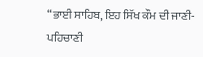“ਭਾਈ ਸਾਹਿਬ, ਇਹ ਸਿੱਖ ਕੌਮ ਦੀ ਜਾਣੀ-ਪਹਿਚਾਣੀ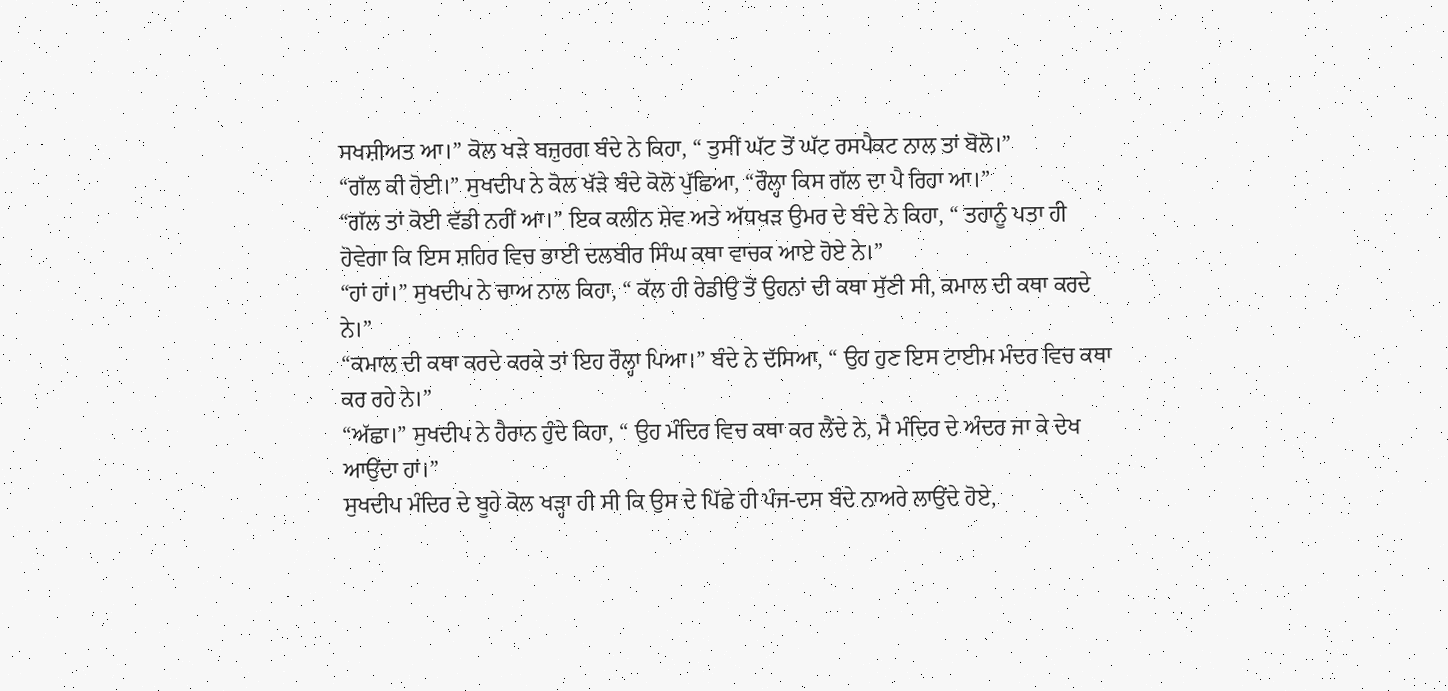ਸਖਸ਼ੀਅਤ ਆ।” ਕੋਲ ਖੜੇ ਬਜ਼ੁਰਗ ਬੰਦੇ ਨੇ ਕਿਹਾ, “ ਤੁਸੀਂ ਘੱਟ ਤੋਂ ਘੱਟ ਰਸਪੈਕਟ ਨਾਲ ਤਾਂ ਬੋਲੋ।”
“ਗੱਲ ਕੀ ਹੋਈ।” ਸੁਖਦੀਪ ਨੇ ਕੋਲ ਖੱੜੇ ਬੰਦੇ ਕੋਲੋ ਪੁੱਛਿਆ, “ਰੌਲ੍ਹਾ ਕਿਸ ਗੱਲ ਦਾ ਪੈ ਰਿਹਾ ਆ।”
“ਗੱਲ ਤਾਂ ਕੋਈ ਵੱਡੀ ਨਹੀਂ ਆ।” ਇਕ ਕਲੀਨ ਸ਼ੇਵ ਅਤੇ ਅੱਧਖੜ ਉਮਰ ਦੇ ਬੰਦੇ ਨੇ ਕਿਹਾ, “ ਤਹਾਨੂੰ ਪਤਾ ਹੀ ਹੋਵੇਗਾ ਕਿ ਇਸ ਸ਼ਹਿਰ ਵਿਚ ਭਾਈ ਦਲਬੀਰ ਸਿੰਘ ਕਥਾ ਵਾਚਕ ਆਏ ਹੋਏ ਨੇ।”
“ਹਾਂ ਹਾਂ।” ਸੁਖਦੀਪ ਨੇ ਚਾਅ ਨਾਲ ਕਿਹਾ, “ ਕੱਲ ਹੀ ਰੇਡੀਉ ਤੋਂ ਉਹਨਾਂ ਦੀ ਕਥਾ ਸੁੱਣੀ ਸੀ, ਕਮਾਲ ਦੀ ਕਥਾ ਕਰਦੇ ਨੇ।”
“ਕਮਾਲ ਦੀ ਕਥਾ ਕਰਦੇ ਕਰਕੇ ਤਾਂ ਇਹ ਰੌਲ੍ਹਾ ਪਿਆ।” ਬੰਦੇ ਨੇ ਦੱਸਿਆ, “ ਉਹ ਹੁਣ ਇਸ ਟਾਈਮ ਮੰਦਰ ਵਿਚ ਕਥਾ ਕਰ ਰਹੇ ਨੇ।”
“ਅੱਛਾ।” ਸੁਖਦੀਪ ਨੇ ਹੈਰਾਨ ਹੁੰਦੇ ਕਿਹਾ, “ ਉਹ ਮੰਦਿਰ ਵਿਚ ਕਥਾ ਕਰ ਲੈਂਦੇ ਨੇ, ਮੈ ਮੰਦਿਰ ਦੇ ਅੰਦਰ ਜਾ ਕੇ ਦੇਖ ਆਉਂਦਾ ਹਾਂ।”
ਸੁਖਦੀਪ ਮੰਦਿਰ ਦੇ ਬੂਹੇ ਕੋਲ ਖੜ੍ਹਾ ਹੀ ਸੀ ਕਿ ਉਸ ਦੇ ਪਿੱਛੇ ਹੀ ਪੰਜ-ਦਸ ਬੰਦੇ ਨਾਅਰੇ ਲਾਉਂਦੇ ਹੋਏ,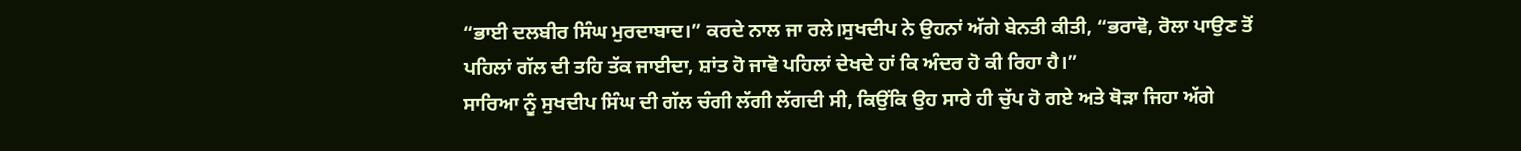“ਭਾਈ ਦਲਬੀਰ ਸਿੰਘ ਮੁਰਦਾਬਾਦ।” ਕਰਦੇ ਨਾਲ ਜਾ ਰਲੇ।ਸੁਖਦੀਪ ਨੇ ਉਹਨਾਂ ਅੱਗੇ ਬੇਨਤੀ ਕੀਤੀ, “ਭਰਾਵੋ, ਰੋਲਾ ਪਾਉਣ ਤੋਂ ਪਹਿਲਾਂ ਗੱਲ ਦੀ ਤਹਿ ਤੱਕ ਜਾਈਦਾ, ਸ਼ਾਂਤ ਹੋ ਜਾਵੋ ਪਹਿਲਾਂ ਦੇਖਦੇ ਹਾਂ ਕਿ ਅੰਦਰ ਹੋ ਕੀ ਰਿਹਾ ਹੈ।”
ਸਾਰਿਆ ਨੂੰ ਸੁਖਦੀਪ ਸਿੰਘ ਦੀ ਗੱਲ ਚੰਗੀ ਲੱਗੀ ਲੱਗਦੀ ਸੀ, ਕਿਉਂਕਿ ਉਹ ਸਾਰੇ ਹੀ ਚੁੱਪ ਹੋ ਗਏ ਅਤੇ ਥੋੜਾ ਜਿਹਾ ਅੱਗੇ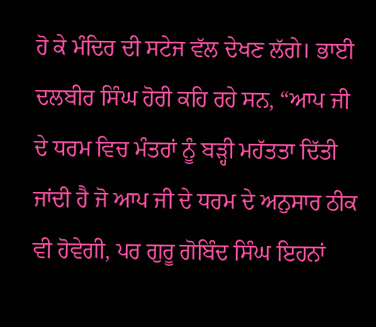ਹੋ ਕੇ ਮੰਦਿਰ ਦੀ ਸਟੇਜ ਵੱਲ ਦੇਖਣ ਲੱਗੇ। ਭਾਈ ਦਲਬੀਰ ਸਿੰਘ ਹੋਰੀ ਕਹਿ ਰਹੇ ਸਨ, “ਆਪ ਜੀ ਦੇ ਧਰਮ ਵਿਚ ਮੰਤਰਾਂ ਨੂੰ ਬੜ੍ਹੀ ਮਹੱਤਤਾ ਦਿੱਤੀ ਜਾਂਦੀ ਹੈ ਜੋ ਆਪ ਜੀ ਦੇ ਧਰਮ ਦੇ ਅਨੁਸਾਰ ਠੀਕ ਵੀ ਹੋਵੇਗੀ, ਪਰ ਗੁਰੂ ਗੋਬਿੰਦ ਸਿੰਘ ਇਹਨਾਂ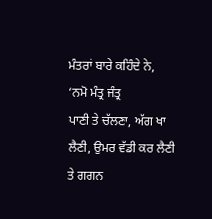ਮੰਤਰਾਂ ਬਾਰੇ ਕਹਿੰਦੇ ਨੇ,
‘ਨਮੋ ਮੰਤ੍ਰ ਜੰਤ੍ਰ
ਪਾਣੀ ਤੇ ਚੱਲਣਾ, ਅੱਗ ਖਾ ਲੈਣੀ, ਉਮਰ ਵੱਡੀ ਕਰ ਲੈਣੀ ਤੇ ਗਗਨ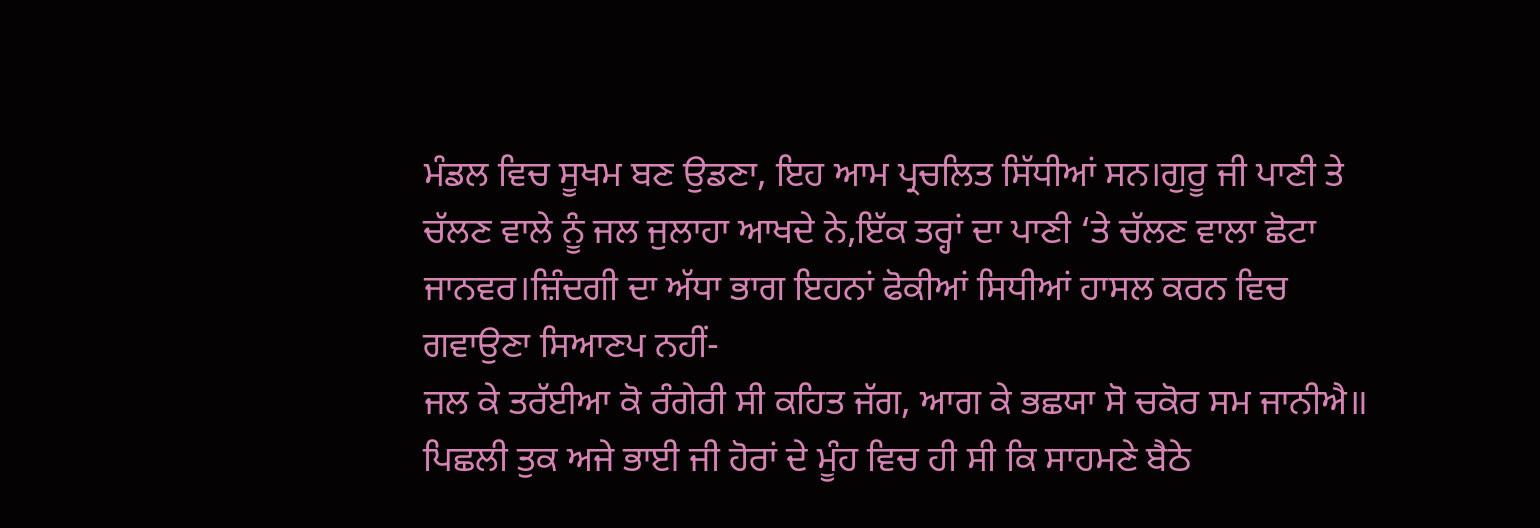ਮੰਡਲ ਵਿਚ ਸੂਖਮ ਬਣ ਉਡਣਾ, ਇਹ ਆਮ ਪ੍ਰਚਲਿਤ ਸਿੱਧੀਆਂ ਸਨ।ਗੁਰੂ ਜੀ ਪਾਣੀ ਤੇ ਚੱਲਣ ਵਾਲੇ ਨੂੰ ਜਲ ਜੁਲਾਹਾ ਆਖਦੇ ਨੇ,ਇੱਕ ਤਰ੍ਹਾਂ ਦਾ ਪਾਣੀ ‘ਤੇ ਚੱਲਣ ਵਾਲਾ ਛੋਟਾ ਜਾਨਵਰ।ਜ਼ਿੰਦਗੀ ਦਾ ਅੱਧਾ ਭਾਗ ਇਹਨਾਂ ਫੋਕੀਆਂ ਸਿਧੀਆਂ ਹਾਸਲ ਕਰਨ ਵਿਚ ਗਵਾਉਣਾ ਸਿਆਣਪ ਨਹੀਂ-
ਜਲ ਕੇ ਤਰੱਈਆ ਕੋ ਰੰਗੇਰੀ ਸੀ ਕਹਿਤ ਜੱਗ, ਆਗ ਕੇ ਭਛਯਾ ਸੋ ਚਕੋਰ ਸਮ ਜਾਨੀਐ॥
ਪਿਛਲੀ ਤੁਕ ਅਜੇ ਭਾਈ ਜੀ ਹੋਰਾਂ ਦੇ ਮੂੰਹ ਵਿਚ ਹੀ ਸੀ ਕਿ ਸਾਹਮਣੇ ਬੈਠੇ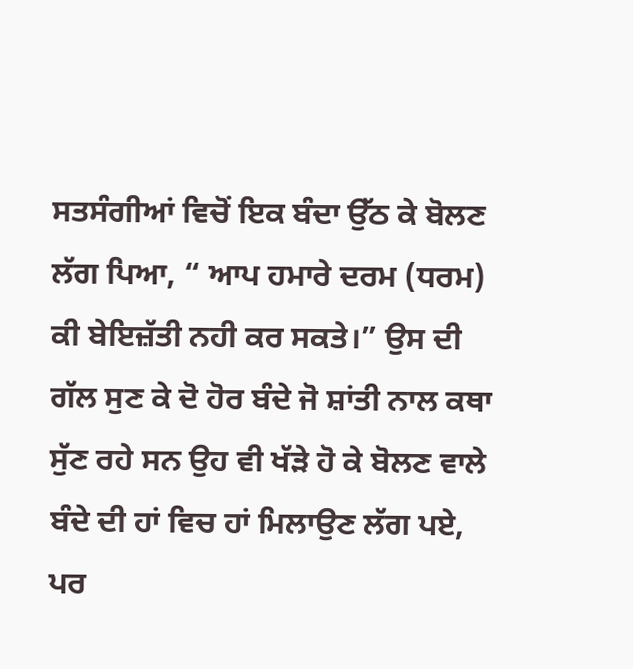ਸਤਸੰਗੀਆਂ ਵਿਚੋਂ ਇਕ ਬੰਦਾ ਉੱਠ ਕੇ ਬੋਲਣ ਲੱਗ ਪਿਆ, “ ਆਪ ਹਮਾਰੇ ਦਰਮ (ਧਰਮ) ਕੀ ਬੇਇਜ਼ੱਤੀ ਨਹੀ ਕਰ ਸਕਤੇ।” ਉਸ ਦੀ ਗੱਲ ਸੁਣ ਕੇ ਦੋ ਹੋਰ ਬੰਦੇ ਜੋ ਸ਼ਾਂਤੀ ਨਾਲ ਕਥਾ ਸੁੱਣ ਰਹੇ ਸਨ ਉਹ ਵੀ ਖੱੜੇ ਹੋ ਕੇ ਬੋਲਣ ਵਾਲੇ ਬੰਦੇ ਦੀ ਹਾਂ ਵਿਚ ਹਾਂ ਮਿਲਾਉਣ ਲੱਗ ਪਏ, ਪਰ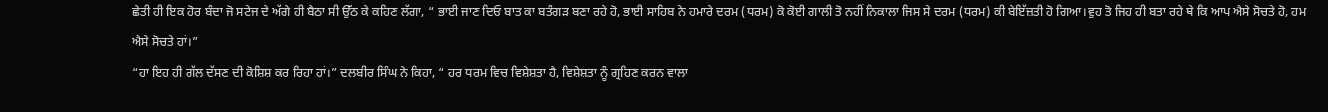ਛੇਤੀ ਹੀ ਇਕ ਹੋਰ ਬੰਦਾ ਜੋ ਸਟੇਜ ਦੇ ਅੱਗੇ ਹੀ ਬੈਠਾ ਸੀ ਉੱਠ ਕੇ ਕਹਿਣ ਲੱਗਾ, “ ਭਾਈ ਜਾਣ ਦਿਓ ਬਾਤ ਕਾ ਬਤੰਗੜ ਬਣਾ ਰਹੇ ਹੋ, ਭਾਈ ਸਾਹਿਬ ਨੇ ਹਮਾਰੇ ਦਰਮ (ਧਰਮ) ਕੋ ਕੋਈ ਗਾਲੀ ਤੋ ਨਹੀਂ ਨਿਕਾਲਾ ਜਿਸ ਸੇ ਦਰਮ (ਧਰਮ) ਕੀ ਬੇਇੱਜ਼ਤੀ ਹੋ ਗਿਆ।ਵੁਹ ਤੋ ਜਿਹ ਹੀ ਬਤਾ ਰਹੇ ਥੇ ਕਿ ਆਪ ਐਸੇ ਸੋਚਤੇ ਹੋ, ਹਮ ਐਸੇ ਸੋਚਤੇ ਹਾਂ।”
“ਹਾ ਇਹ ਹੀ ਗੱਲ ਦੱਸਣ ਦੀ ਕੋਸ਼ਿਸ਼ ਕਰ ਰਿਹਾ ਹਾਂ।” ਦਲਬੀਰ ਸਿੰਘ ਨੇ ਕਿਹਾ, “ ਹਰ ਧਰਮ ਵਿਚ ਵਿਸ਼ੇਸ਼ਤਾ ਹੈ, ਵਿਸ਼ੇਸ਼ਤਾ ਨੂੰ ਗ੍ਰਹਿਣ ਕਰਨ ਵਾਲਾ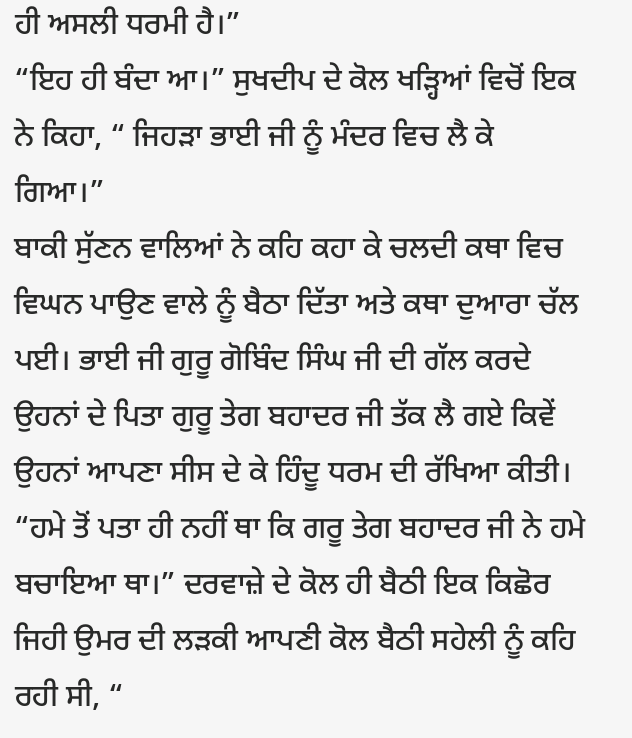ਹੀ ਅਸਲੀ ਧਰਮੀ ਹੈ।”
“ਇਹ ਹੀ ਬੰਦਾ ਆ।” ਸੁਖਦੀਪ ਦੇ ਕੋਲ ਖੜ੍ਹਿਆਂ ਵਿਚੋਂ ਇਕ ਨੇ ਕਿਹਾ, “ ਜਿਹੜਾ ਭਾਈ ਜੀ ਨੂੰ ਮੰਦਰ ਵਿਚ ਲੈ ਕੇ ਗਿਆ।”
ਬਾਕੀ ਸੁੱਣਨ ਵਾਲਿਆਂ ਨੇ ਕਹਿ ਕਹਾ ਕੇ ਚਲਦੀ ਕਥਾ ਵਿਚ ਵਿਘਨ ਪਾਉਣ ਵਾਲੇ ਨੂੰ ਬੈਠਾ ਦਿੱਤਾ ਅਤੇ ਕਥਾ ਦੁਆਰਾ ਚੱਲ ਪਈ। ਭਾਈ ਜੀ ਗੁਰੂ ਗੋਬਿੰਦ ਸਿੰਘ ਜੀ ਦੀ ਗੱਲ ਕਰਦੇ ਉਹਨਾਂ ਦੇ ਪਿਤਾ ਗੁਰੂ ਤੇਗ ਬਹਾਦਰ ਜੀ ਤੱਕ ਲੈ ਗਏ ਕਿਵੇਂ ਉਹਨਾਂ ਆਪਣਾ ਸੀਸ ਦੇ ਕੇ ਹਿੰਦੂ ਧਰਮ ਦੀ ਰੱਖਿਆ ਕੀਤੀ।
“ਹਮੇ ਤੋਂ ਪਤਾ ਹੀ ਨਹੀਂ ਥਾ ਕਿ ਗਰੂ ਤੇਗ ਬਹਾਦਰ ਜੀ ਨੇ ਹਮੇ ਬਚਾਇਆ ਥਾ।” ਦਰਵਾਜ਼ੇ ਦੇ ਕੋਲ ਹੀ ਬੈਠੀ ਇਕ ਕਿਛੋਰ ਜਿਹੀ ਉਮਰ ਦੀ ਲੜਕੀ ਆਪਣੀ ਕੋਲ ਬੈਠੀ ਸਹੇਲੀ ਨੂੰ ਕਹਿ ਰਹੀ ਸੀ, “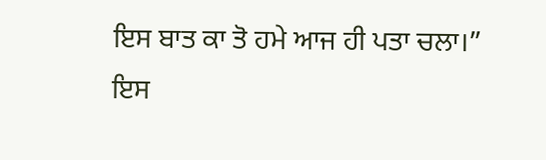ਇਸ ਬਾਤ ਕਾ ਤੋ ਹਮੇ ਆਜ ਹੀ ਪਤਾ ਚਲਾ।”
ਇਸ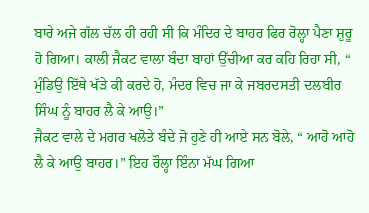ਬਾਰੇ ਅਜੇ ਗੱਲ ਚੱਲ ਹੀ ਰਹੀ ਸੀ ਕਿ ਮੰਦਿਰ ਦੇ ਬਾਹਰ ਫਿਰ ਰੋਲ੍ਹਾ ਪੈਣਾ ਸ਼ੁਰੂ ਹੋ ਗਿਆ। ਕਾਲੀ ਜੈਕਟ ਵਾਲਾ ਬੰਦਾ ਬਾਹਾਂ ਉੱਚੀਆ ਕਰ ਕਹਿ ਰਿਹਾ ਸੀ, “ ਮੁੰਡਿਉ ਇੱਥੇ ਖੱੜੇ ਕੀ ਕਰਦੇ ਹੋ, ਮੰਦਰ ਵਿਚ ਜਾ ਕੇ ਜਬਰਦਸਤੀ ਦਲਬੀਰ ਸਿੰਘ ਨੂੰ ਬਾਹਰ ਲੈ ਕੇ ਆਉ।”
ਜੈਕਟ ਵਾਲੇ ਦੇ ਮਗਰ ਖਲੋਤੇ ਬੰਦੇ ਜੋ ਹੁਣੇ ਹੀ ਆਏ ਸਨ ਬੋਲੇ, “ ਆਹੋ ਆਹੋ ਲੈ ਕੇ ਆਉ ਬਾਹਰ।” ਇਹ ਰੌਲ੍ਹਾ ਇੰਨਾ ਮੱਘ ਗਿਆ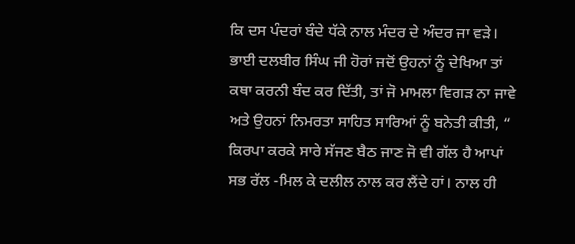ਕਿ ਦਸ ਪੰਦਰਾਂ ਬੰਦੇ ਧੱਕੇ ਨਾਲ ਮੰਦਰ ਦੇ ਅੰਦਰ ਜਾ ਵੜੇ। ਭਾਈ ਦਲਬੀਰ ਸਿੰਘ ਜੀ ਹੋਰਾਂ ਜਦੋਂ ਉਹਨਾਂ ਨੂੰ ਦੇਖਿਆ ਤਾਂ ਕਥਾ ਕਰਨੀ ਬੰਦ ਕਰ ਦਿੱਤੀ, ਤਾਂ ਜੋ ਮਾਮਲਾ ਵਿਗੜ ਨਾ ਜਾਵੇ ਅਤੇ ਉਹਨਾਂ ਨਿਮਰਤਾ ਸਾਹਿਤ ਸਾਰਿਆਂ ਨੂੰ ਬਨੇਤੀ ਕੀਤੀ, “ ਕਿਰਪਾ ਕਰਕੇ ਸਾਰੇ ਸੱਜਣ ਬੈਠ ਜਾਣ ਜੋ ਵੀ ਗੱਲ ਹੈ ਆਪਾਂ ਸਭ ਰੱਲ -ਮਿਲ ਕੇ ਦਲੀਲ ਨਾਲ ਕਰ ਲੈਂਦੇ ਹਾਂ। ਨਾਲ ਹੀ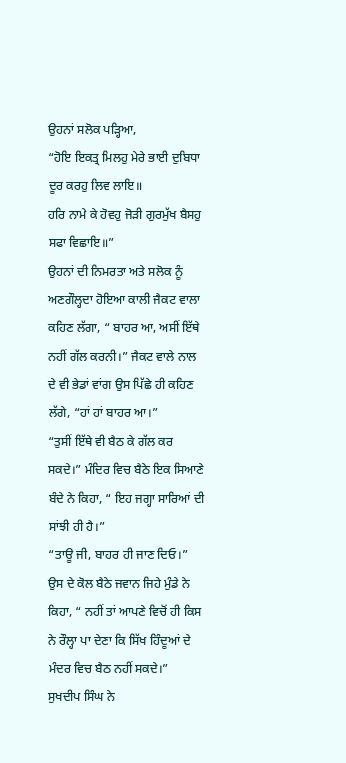ਉਹਨਾਂ ਸਲੋਕ ਪੜ੍ਹਿਆ,
“ਹੋਇ ਇਕਤ੍ਰ ਮਿਲਹੁ ਮੇਰੇ ਭਾਈ ਦੁਬਿਧਾ ਦੂਰ ਕਰਹੁ ਲਿਵ ਲਾਇ॥
ਹਰਿ ਨਾਮੇ ਕੇ ਹੋਵਹੁ ਜੋੜੀ ਗੁਰਮੁੱਖ ਬੈਸਹੁ ਸਫਾ ਵਿਛਾਇ॥”
ਉਹਨਾਂ ਦੀ ਨਿਮਰਤਾ ਅਤੇ ਸਲੋਕ ਨੂੰ ਅਣਗੌਲ੍ਹਦਾ ਹੋਇਆ ਕਾਲੀ ਜੈਕਟ ਵਾਲਾ ਕਹਿਣ ਲੱਗਾ, “ ਬਾਹਰ ਆ, ਅਸੀਂ ਇੱਥੇ ਨਹੀਂ ਗੱਲ ਕਰਨੀ।” ਜੈਕਟ ਵਾਲੇ ਨਾਲ ਦੇ ਵੀ ਭੇਡਾਂ ਵਾਂਗ ਉਸ ਪਿੱਛੇ ਹੀ ਕਹਿਣ ਲੱਗੇ, “ਹਾਂ ਹਾਂ ਬਾਹਰ ਆ।”
“ਤੁਸੀਂ ਇੱਥੇ ਵੀ ਬੈਠ ਕੇ ਗੱਲ ਕਰ ਸਕਦੇ।” ਮੰਦਿਰ ਵਿਚ ਬੈਠੇ ਇਕ ਸਿਆਣੇ ਬੰਦੇ ਨੇ ਕਿਹਾ, “ ਇਹ ਜਗ੍ਹਾ ਸਾਰਿਆਂ ਦੀ ਸਾਂਝੀ ਹੀ ਹੈ।”
“ਤਾਊ ਜੀ, ਬਾਹਰ ਹੀ ਜਾਣ ਦਿਓ।” ਉਸ ਦੇ ਕੋਲ ਬੈਠੇ ਜਵਾਨ ਜਿਹੇ ਮੁੰਡੇ ਨੇ ਕਿਹਾ, “ ਨਹੀਂ ਤਾਂ ਆਪਣੇ ਵਿਚੋਂ ਹੀ ਕਿਸ ਨੇ ਰੌਲ੍ਹਾ ਪਾ ਦੇਣਾ ਕਿ ਸਿੱਖ ਹਿੰਦੂਆਂ ਦੇ ਮੰਦਰ ਵਿਚ ਬੈਠ ਨਹੀਂ ਸਕਦੇ।”
ਸੁਖਦੀਪ ਸਿੰਘ ਨੇ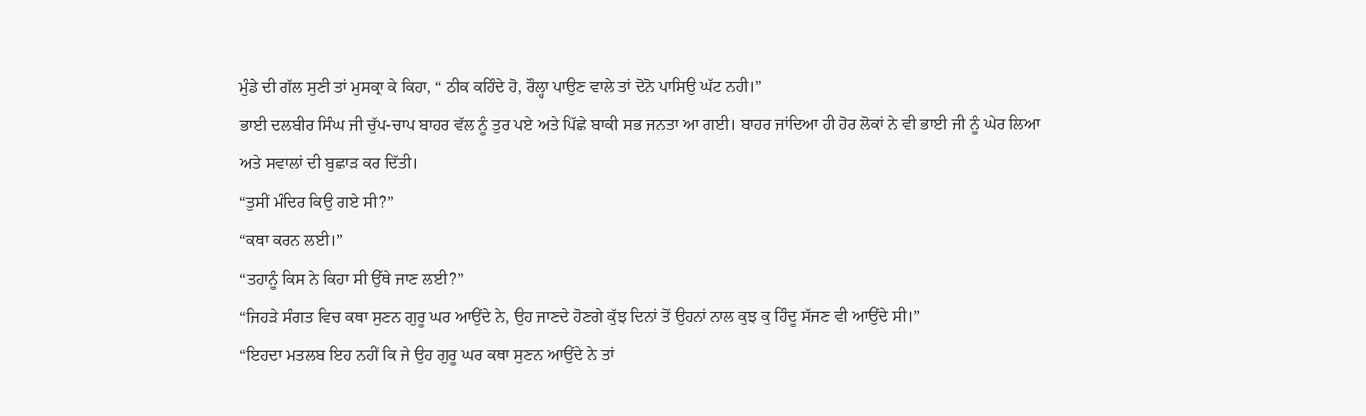ਮੁੰਡੇ ਦੀ ਗੱਲ ਸੁਣੀ ਤਾਂ ਮੁਸਕ੍ਰਾ ਕੇ ਕਿਹਾ, “ ਠੀਕ ਕਹਿੰਦੇ ਹੋ, ਰੌਲ੍ਹਾ ਪਾਉਣ ਵਾਲੇ ਤਾਂ ਦੋਨੋ ਪਾਸਿਉ ਘੱਟ ਨਹੀ।”
ਭਾਈ ਦਲਬੀਰ ਸਿੰਘ ਜੀ ਚੁੱਪ-ਚਾਪ ਬਾਹਰ ਵੱਲ ਨੂੰ ਤੁਰ ਪਏ ਅਤੇ ਪਿੱਛੇ ਬਾਕੀ ਸਭ ਜਨਤਾ ਆ ਗਈ। ਬਾਹਰ ਜਾਂਦਿਆ ਹੀ ਹੋਰ ਲੋਕਾਂ ਨੇ ਵੀ ਭਾਈ ਜੀ ਨੂੰ ਘੇਰ ਲਿਆ ਅਤੇ ਸਵਾਲਾਂ ਦੀ ਬੁਛਾੜ ਕਰ ਦਿੱਤੀ।
“ਤੁਸੀਂ ਮੰਦਿਰ ਕਿਉ ਗਏ ਸੀ?”
“ਕਥਾ ਕਰਨ ਲਈ।”
“ਤਹਾਨੂੰ ਕਿਸ ਨੇ ਕਿਹਾ ਸੀ ਉੱਥੇ ਜਾਣ ਲਈ?”
“ਜਿਹੜੇ ਸੰਗਤ ਵਿਚ ਕਥਾ ਸੁਣਨ ਗੁਰੂ ਘਰ ਆਉਂਦੇ ਨੇ, ਉਹ ਜਾਣਦੇ ਹੋਣਗੇ ਕੁੱਝ ਦਿਨਾਂ ਤੋਂ ਉਹਨਾਂ ਨਾਲ ਕੁਝ ਕੁ ਹਿੰਦੂ ਸੱਜਣ ਵੀ ਆਉਂਦੇ ਸੀ।”
“ਇਹਦਾ ਮਤਲਬ ਇਹ ਨਹੀਂ ਕਿ ਜੇ ਉਹ ਗੁਰੂ ਘਰ ਕਥਾ ਸੁਣਨ ਆਉਂਦੇ ਨੇ ਤਾਂ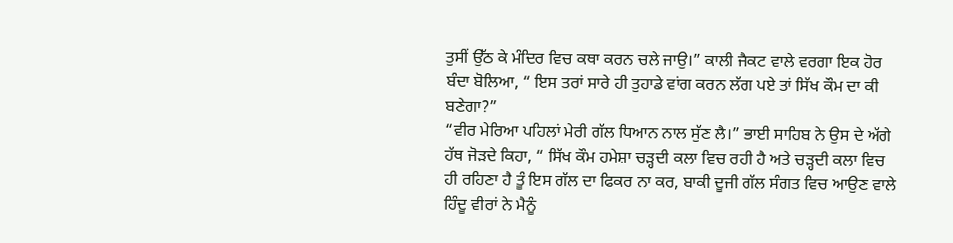ਤੁਸੀਂ ਉੱਠ ਕੇ ਮੰਦਿਰ ਵਿਚ ਕਥਾ ਕਰਨ ਚਲੇ ਜਾਉ।” ਕਾਲੀ ਜੈਕਟ ਵਾਲੇ ਵਰਗਾ ਇਕ ਹੋਰ ਬੰਦਾ ਬੋਲਿਆ, “ ਇਸ ਤਰਾਂ ਸਾਰੇ ਹੀ ਤੁਹਾਡੇ ਵਾਂਗ ਕਰਨ ਲੱਗ ਪਏ ਤਾਂ ਸਿੱਖ ਕੌਮ ਦਾ ਕੀ ਬਣੇਗਾ?”
“ਵੀਰ ਮੇਰਿਆ ਪਹਿਲਾਂ ਮੇਰੀ ਗੱਲ ਧਿਆਨ ਨਾਲ ਸੁੱਣ ਲੈ।” ਭਾਈ ਸਾਹਿਬ ਨੇ ਉਸ ਦੇ ਅੱਗੇ ਹੱਥ ਜੋੜਦੇ ਕਿਹਾ, “ ਸਿੱਖ ਕੌਮ ਹਮੇਸ਼ਾ ਚੜ੍ਹਦੀ ਕਲਾ ਵਿਚ ਰਹੀ ਹੈ ਅਤੇ ਚੜ੍ਹਦੀ ਕਲਾ ਵਿਚ ਹੀ ਰਹਿਣਾ ਹੈ ਤੂੰ ਇਸ ਗੱਲ ਦਾ ਫਿਕਰ ਨਾ ਕਰ, ਬਾਕੀ ਦੂਜੀ ਗੱਲ ਸੰਗਤ ਵਿਚ ਆਉਣ ਵਾਲੇ ਹਿੰਦੂ ਵੀਰਾਂ ਨੇ ਮੈਨੂੰ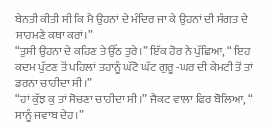ਬੇਨਤੀ ਕੀਤੀ ਸੀ ਕਿ ਮੈ ਉਹਨਾਂ ਦੇ ਮੰਦਿਰ ਜਾ ਕੇ ਉਹਨਾਂ ਦੀ ਸੰਗਤ ਦੇ ਸਾਹਮਣੇ ਕਥਾ ਕਰਾਂ।”
“ਤੁਸੀ ਉਹਨਾ ਦੇ ਕਹਿਣ ਤੇ ਉੱਠ ਤੁਰੇ।” ਇੱਕ ਹੋਰ ਨੇ ਪੁੱਛਿਆ, “ ਇਹ ਕਦਮ ਪੁੱਟਣ ਤੋਂ ਪਹਿਲਾਂ ਤਹਾਨੂੰ ਘੱਟੋ ਘੱਟ ਗੁਰੂ -ਘਰ ਦੀ ਕੇਮਟੀ ਤੋਂ ਤਾਂ ਡਰਨਾ ਚਾਹੀਦਾ ਸੀ।”
“ਹਾਂ ਕੁੱਝ ਕੁ ਤਾਂ ਸੋਚਣਾ ਚਾਹੀਦਾ ਸੀ।” ਜੈਕਟ ਵਾਲਾ ਫਿਰ ਬੋਲਿਆ, “ ਸਾਨੂੰ ਜਵਾਬ ਦੇਹ।”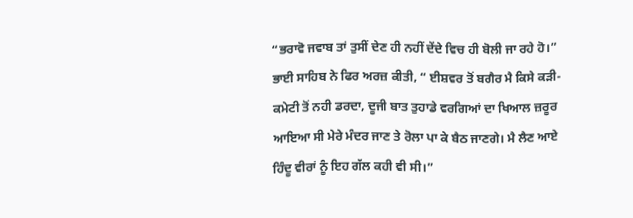“ਭਰਾਵੋ ਜਵਾਬ ਤਾਂ ਤੁਸੀਂ ਦੇਣ ਹੀ ਨਹੀਂ ਦੇਂਦੇ ਵਿਚ ਹੀ ਬੋਲੀ ਜਾ ਰਹੇ ਹੋ।” ਭਾਈ ਸਾਹਿਬ ਨੇ ਫਿਰ ਅਰਜ਼ ਕੀਤੀ, “ ਈਸ਼ਵਰ ਤੋਂ ਬਗੈਰ ਮੈ ਕਿਸੇ ਕੜੀ-ਕਮੇਟੀ ਤੋਂ ਨਹੀ ਡਰਦਾ, ਦੂਜੀ ਬਾਤ ਤੁਹਾਡੇ ਵਰਗਿਆਂ ਦਾ ਖਿਆਲ ਜ਼ਰੂਰ ਆਇਆ ਸੀ ਮੇਰੇ ਮੰਦਰ ਜਾਣ ਤੇ ਰੋਲਾ ਪਾ ਕੇ ਬੈਠ ਜਾਣਗੇ। ਮੈ ਲੈਣ ਆਏ ਹਿੰਦੂ ਵੀਰਾਂ ਨੂੰ ਇਹ ਗੱਲ ਕਹੀ ਵੀ ਸੀ।”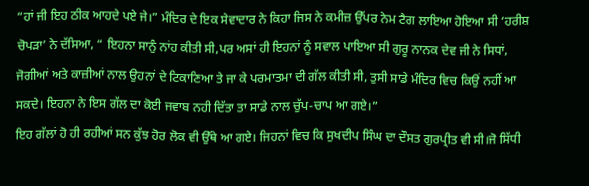“ਹਾਂ ਜੀ ਇਹ ਠੀਕ ਆਹਦੇ ਪਏ ਜੇ।” ਮੰਦਿਰ ਦੇ ਇਕ ਸੇਵਾਦਾਰ ਨੇ ਕਿਹਾ ਜਿਸ ਨੇ ਕਮੀਜ਼ ਉੱਪਰ ਨੇਮ ਟੈਗ ਲਾਇਆ ਹੋਇਆ ਸੀ ‘ਹਰੀਸ਼ ਚੋਪੜਾ’ ਨੇ ਦੱਸਿਆ, “ ਇਹਨਾ ਸਾਨੁੰ ਨਾਂਹ ਕੀਤੀ ਸੀ,ਪਰ ਅਸਾਂ ਹੀ ਇਹਨਾਂ ਨੂੰ ਸਵਾਲ ਪਾਇਆ ਸੀ ਗੁਰੂ ਨਾਨਕ ਦੇਵ ਜੀ ਨੇ ਸਿਧਾਂ, ਜੋਗੀਆਂ ਅਤੇ ਕਾਜ਼ੀਆਂ ਨਾਲ ਉਹਨਾਂ ਦੇ ਟਿਕਾਣਿਆ ਤੇ ਜਾ ਕੇ ਪਰਮਾਤਮਾ ਦੀ ਗੱਲ ਕੀਤੀ ਸੀ, ਤੁਸੀ ਸਾਡੇ ਮੰਦਿਰ ਵਿਚ ਕਿਉਂ ਨਹੀਂ ਆ ਸਕਦੇ। ਇਹਨਾ ਨੇ ਇਸ ਗੱਲ ਦਾ ਕੋਈ ਜਵਾਬ ਨਹੀ ਦਿੱਤਾ ਤਾ ਸਾਡੇ ਨਾਲ ਚੁੱਪ-ਚਾਪ ਆ ਗਏ।”
ਇਹ ਗੱਲਾਂ ਹੋ ਹੀ ਰਹੀਆਂ ਸਨ ਕੁੱਝ ਹੋਰ ਲੋਕ ਵੀ ਉੱਥੇ ਆ ਗਏ। ਜਿਹਨਾਂ ਵਿਚ ਕਿ ਸੁਖਦੀਪ ਸਿੰਘ ਦਾ ਦੌਸਤ ਗੁਰਪ੍ਰੀਤ ਵੀ ਸੀ।ਜੋ ਸਿੱਧੀ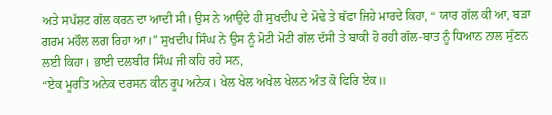ਅਤੇ ਸਪੱਸ਼ਟ ਗੱਲ ਕਰਨ ਦਾ ਆਦੀ ਸੀ। ਉਸ ਨੇ ਆਉਂਦੇ ਹੀ ਸੁਖਦੀਪ ਦੇ ਮੋਢੇ ਤੇ ਥੱਫਾ ਜਿਹੇ ਮਾਰਦੇ ਕਿਹਾ, “ ਯਾਰ ਗੱਲ ਕੀ ਆ, ਬੜਾ ਗਰਮ ਮਹੌਲ ਲਗ ਰਿਹਾ ਆ।” ਸੁਖਦੀਪ ਸਿੰਘ ਨੇ ਉਸ ਨੂੰ ਮੋਟੀ ਮੋਟੀ ਗੱਲ ਦੱਸੀ ਤੇ ਬਾਕੀ ਹੋ ਰਹੀ ਗੱਲ-ਬਾਤ ਨੂੰ ਧਿਆਨ ਨਾਲ ਸੁੱਣਨ ਲਈ ਕਿਹਾ। ਭਾਈ ਦਲਬੀਰ ਸਿੰਘ ਜੀ ਕਹਿ ਰਹੇ ਸਨ,
“ਏਕ ਮੂਰਤਿ ਅਨੇਕ ਦਰਸਨ ਕੀਨ ਰੂਪ ਅਨੇਕ। ਖੇਲ ਖੇਲ ਅਖੇਲ ਖੇਲਨ ਅੰਤ ਕੋ ਫਿਰਿ ਏਕ॥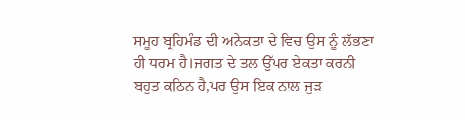ਸਮੂਹ ਬ੍ਰਹਿਮੰਡ ਦੀ ਅਨੇਕਤਾ ਦੇ ਵਿਚ ਉਸ ਨੂੰ ਲੱਭਣਾ ਹੀ ਧਰਮ ਹੈ।ਜਗਤ ਦੇ ਤਲ ਉੱਪਰ ਏਕਤਾ ਕਰਨੀ ਬਹੁਤ ਕਠਿਨ ਹੈ,ਪਰ ਉਸ ਇਕ ਨਾਲ ਜੁੜ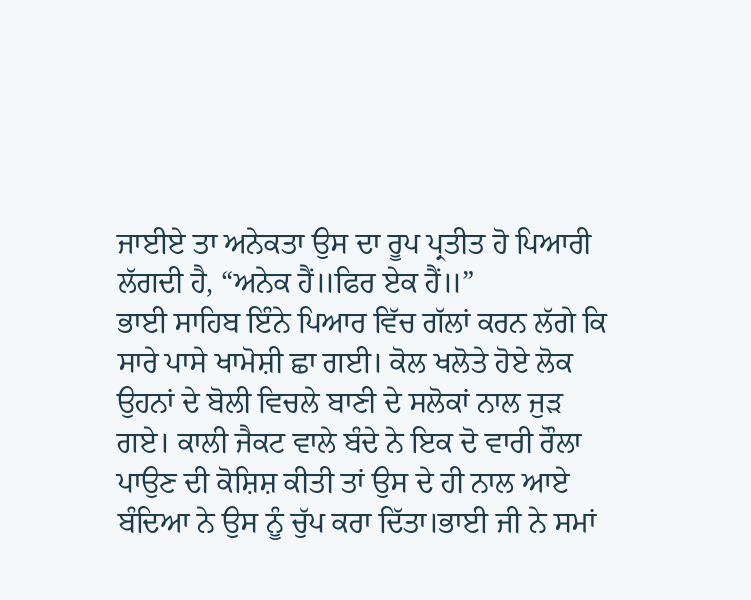ਜਾਈਏ ਤਾ ਅਨੇਕਤਾ ਉਸ ਦਾ ਰੂਪ ਪ੍ਰਤੀਤ ਹੋ ਪਿਆਰੀ ਲੱਗਦੀ ਹੈ, “ਅਨੇਕ ਹੈਂ॥ਫਿਰ ਏਕ ਹੈਂ॥”
ਭਾਈ ਸਾਹਿਬ ਇੰਨੇ ਪਿਆਰ ਵਿੱਚ ਗੱਲਾਂ ਕਰਨ ਲੱਗੇ ਕਿ ਸਾਰੇ ਪਾਸੇ ਖਾਮੋਸ਼ੀ ਛਾ ਗਈ। ਕੋਲ ਖਲੋਤੇ ਹੋਏ ਲੋਕ ਉਹਨਾਂ ਦੇ ਬੋਲੀ ਵਿਚਲੇ ਬਾਣੀ ਦੇ ਸਲੋਕਾਂ ਨਾਲ ਜੁੜ ਗਏ। ਕਾਲੀ ਜੈਕਟ ਵਾਲੇ ਬੰਦੇ ਨੇ ਇਕ ਦੋ ਵਾਰੀ ਰੌਲਾ ਪਾਉਣ ਦੀ ਕੋਸ਼ਿਸ਼ ਕੀਤੀ ਤਾਂ ਉਸ ਦੇ ਹੀ ਨਾਲ ਆਏ ਬੰਦਿਆ ਨੇ ਉਸ ਨੂੰ ਚੁੱਪ ਕਰਾ ਦਿੱਤਾ।ਭਾਈ ਜੀ ਨੇ ਸਮਾਂ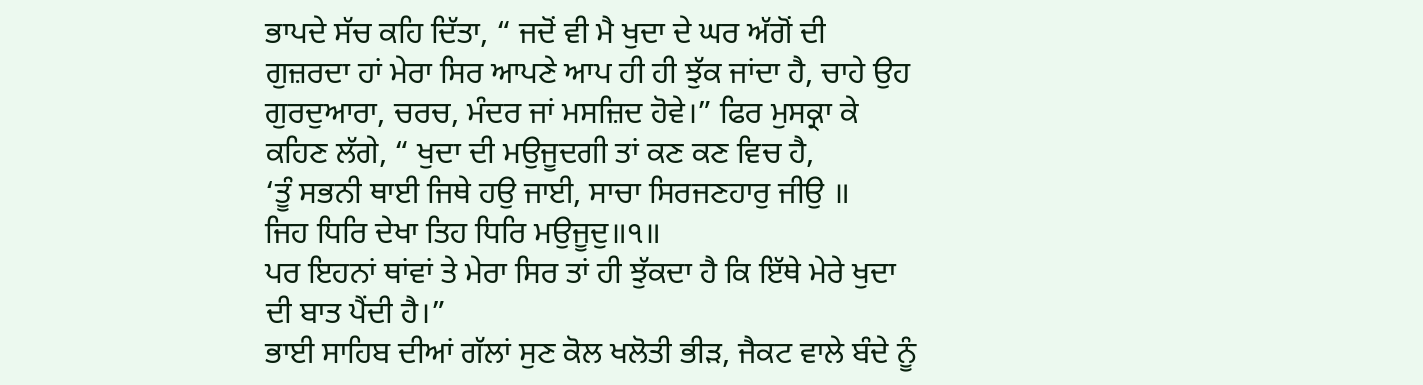ਭਾਪਦੇ ਸੱਚ ਕਹਿ ਦਿੱਤਾ, “ ਜਦੋਂ ਵੀ ਮੈ ਖੁਦਾ ਦੇ ਘਰ ਅੱਗੋਂ ਦੀ ਗੁਜ਼ਰਦਾ ਹਾਂ ਮੇਰਾ ਸਿਰ ਆਪਣੇ ਆਪ ਹੀ ਹੀ ਝੁੱਕ ਜਾਂਦਾ ਹੈ, ਚਾਹੇ ਉਹ ਗੁਰਦੁਆਰਾ, ਚਰਚ, ਮੰਦਰ ਜਾਂ ਮਸਜ਼ਿਦ ਹੋਵੇ।” ਫਿਰ ਮੁਸਕ੍ਰਾ ਕੇ ਕਹਿਣ ਲੱਗੇ, “ ਖੁਦਾ ਦੀ ਮਉਜੂਦਗੀ ਤਾਂ ਕਣ ਕਣ ਵਿਚ ਹੈ,
‘ਤੂੰ ਸਭਨੀ ਥਾਈ ਜਿਥੇ ਹਉ ਜਾਈ, ਸਾਚਾ ਸਿਰਜਣਹਾਰੁ ਜੀਉ ॥
ਜਿਹ ਧਿਰਿ ਦੇਖਾ ਤਿਹ ਧਿਰਿ ਮਉਜੂਦੁ॥੧॥
ਪਰ ਇਹਨਾਂ ਥਾਂਵਾਂ ਤੇ ਮੇਰਾ ਸਿਰ ਤਾਂ ਹੀ ਝੁੱਕਦਾ ਹੈ ਕਿ ਇੱਥੇ ਮੇਰੇ ਖੁਦਾ ਦੀ ਬਾਤ ਪੈਂਦੀ ਹੈ।”
ਭਾਈ ਸਾਹਿਬ ਦੀਆਂ ਗੱਲਾਂ ਸੁਣ ਕੋਲ ਖਲੋਤੀ ਭੀੜ, ਜੈਕਟ ਵਾਲੇ ਬੰਦੇ ਨੂੰ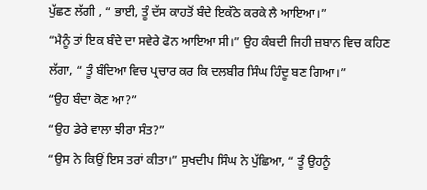ਪੁੱਛਣ ਲੱਗੀ , “ ਭਾਈ, ਤੂੰ ਦੱਸ ਕਾਹਤੋਂ ਬੰਦੇ ਇਕੱਠੇ ਕਰਕੇ ਲੈ ਆਇਆ।”
“ਮੈਨੂੰ ਤਾਂ ਇਕ ਬੰਦੇ ਦਾ ਸਵੇਰੇ ਫੋਨ ਆਇਆ ਸੀ।” ਉਹ ਕੰਬਦੀ ਜਿਹੀ ਜ਼ਬਾਨ ਵਿਚ ਕਹਿਣ ਲੱਗਾ, “ ਤੂੰ ਬੰਦਿਆ ਵਿਚ ਪ੍ਰਚਾਰ ਕਰ ਕਿ ਦਲਬੀਰ ਸਿੰਘ ਹਿੰਦੂ ਬਣ ਗਿਆ।”
“ਉਹ ਬੰਦਾ ਕੋਣ ਆ?”
“ਉਹ ਡੇਰੇ ਵਾਲਾ ਝੀਰਾ ਸੰਤ?”
“ਉਸ ਨੇ ਕਿਉਂ ਇਸ ਤਰਾਂ ਕੀਤਾ।” ਸੁਖਦੀਪ ਸਿੰਘ ਨੇ ਪੁੱਛਿਆ, “ ਤੂੰ ਉਹਨੂੰ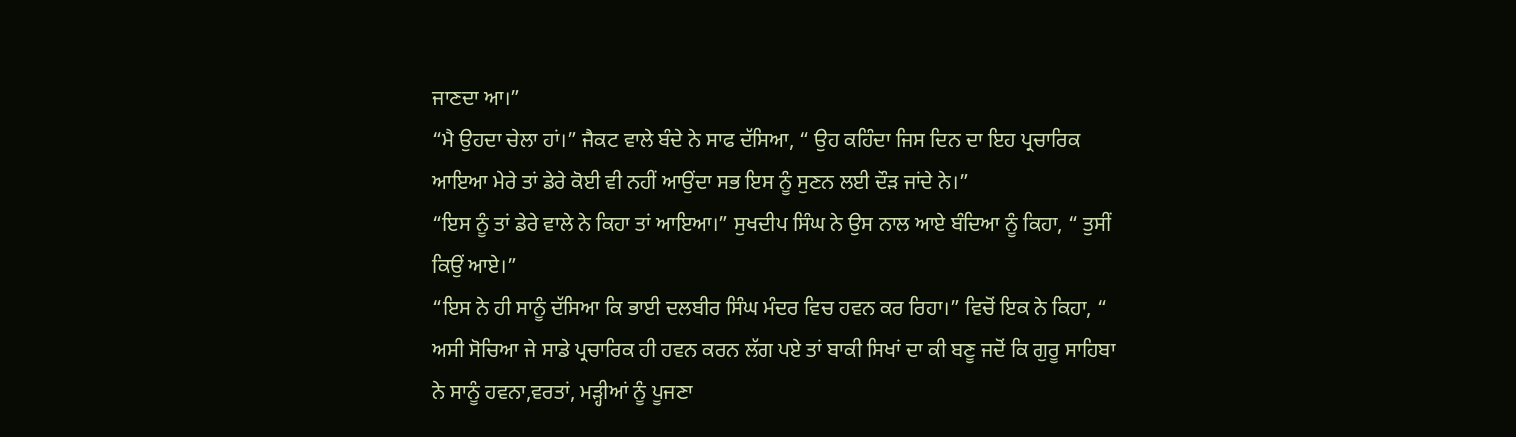ਜਾਣਦਾ ਆ।”
“ਮੈ ਉਹਦਾ ਚੇਲਾ ਹਾਂ।” ਜੈਕਟ ਵਾਲੇ ਬੰਦੇ ਨੇ ਸਾਫ ਦੱਸਿਆ, “ ਉਹ ਕਹਿੰਦਾ ਜਿਸ ਦਿਨ ਦਾ ਇਹ ਪ੍ਰਚਾਰਿਕ ਆਇਆ ਮੇਰੇ ਤਾਂ ਡੇਰੇ ਕੋਈ ਵੀ ਨਹੀਂ ਆਉਂਦਾ ਸਭ ਇਸ ਨੂੰ ਸੁਣਨ ਲਈ ਦੌੜ ਜਾਂਦੇ ਨੇ।”
“ਇਸ ਨੂੰ ਤਾਂ ਡੇਰੇ ਵਾਲੇ ਨੇ ਕਿਹਾ ਤਾਂ ਆਇਆ।” ਸੁਖਦੀਪ ਸਿੰਘ ਨੇ ਉਸ ਨਾਲ ਆਏ ਬੰਦਿਆ ਨੂੰ ਕਿਹਾ, “ ਤੁਸੀਂ ਕਿਉਂ ਆਏ।”
“ਇਸ ਨੇ ਹੀ ਸਾਨੂੰ ਦੱਸਿਆ ਕਿ ਭਾਈ ਦਲਬੀਰ ਸਿੰਘ ਮੰਦਰ ਵਿਚ ਹਵਨ ਕਰ ਰਿਹਾ।” ਵਿਚੋਂ ਇਕ ਨੇ ਕਿਹਾ, “ ਅਸੀ ਸੋਚਿਆ ਜੇ ਸਾਡੇ ਪ੍ਰਚਾਰਿਕ ਹੀ ਹਵਨ ਕਰਨ ਲੱਗ ਪਏ ਤਾਂ ਬਾਕੀ ਸਿਖਾਂ ਦਾ ਕੀ ਬਣੂ ਜਦੋਂ ਕਿ ਗੁਰੂ ਸਾਹਿਬਾ ਨੇ ਸਾਨੂੰ ਹਵਨਾ,ਵਰਤਾਂ, ਮੜ੍ਹੀਆਂ ਨੂੰ ਪੂਜਣਾ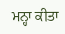ਮਨ੍ਹਾ ਕੀਤਾ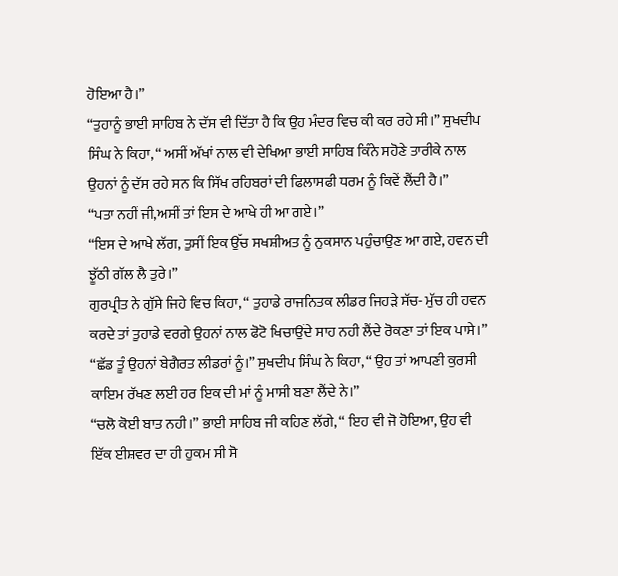ਹੋਇਆ ਹੈ।”
“ਤੁਹਾਨੂੰ ਭਾਈ ਸਾਹਿਬ ਨੇ ਦੱਸ ਵੀ ਦਿੱਤਾ ਹੈ ਕਿ ਉਹ ਮੰਦਰ ਵਿਚ ਕੀ ਕਰ ਰਹੇ ਸੀ।” ਸੁਖਦੀਪ ਸਿੰਘ ਨੇ ਕਿਹਾ, “ ਅਸੀਂ ਅੱਖਾਂ ਨਾਲ ਵੀ ਦੇਖਿਆ ਭਾਈ ਸਾਹਿਬ ਕਿੰਨੇ ਸਹੋਣੇ ਤਾਰੀਕੇ ਨਾਲ ਉਹਨਾਂ ਨੂੰ ਦੱਸ ਰਹੇ ਸਨ ਕਿ ਸਿੱਖ ਰਹਿਬਰਾਂ ਦੀ ਫਿਲਾਸਫੀ ਧਰਮ ਨੂੰ ਕਿਵੇਂ ਲੈਂਦੀ ਹੈ।”
“ਪਤਾ ਨਹੀਂ ਜੀ,ਅਸੀਂ ਤਾਂ ਇਸ ਦੇ ਆਖੇ ਹੀ ਆ ਗਏ।”
“ਇਸ ਦੇ ਆਖੇ ਲੱਗ, ਤੁਸੀਂ ਇਕ ਉੱਚ ਸਖਸ਼ੀਅਤ ਨੂੰ ਨੁਕਸਾਨ ਪਹੁੰਚਾਉਣ ਆ ਗਏ, ਹਵਨ ਦੀ ਝੂੱਠੀ ਗੱਲ ਲੈ ਤੁਰੇ।”
ਗੁਰਪ੍ਰੀਤ ਨੇ ਗੁੱਸੇ ਜਿਹੇ ਵਿਚ ਕਿਹਾ, “ ਤੁਹਾਡੇ ਰਾਜਨਿਤਕ ਲੀਡਰ ਜਿਹੜੇ ਸੱਚ- ਮੁੱਚ ਹੀ ਹਵਨ ਕਰਦੇ ਤਾਂ ਤੁਹਾਡੇ ਵਰਗੇ ਉਹਨਾਂ ਨਾਲ ਫੋਟੋ ਖਿਚਾਉਂਦੇ ਸਾਹ ਨਹੀ ਲੈਂਦੇ ਰੋਕਣਾ ਤਾਂ ਇਕ ਪਾਸੇ।”
“ਛੱਡ ਤੂੰ ਉਹਨਾਂ ਬੇਗੈਰਤ ਲੀਡਰਾਂ ਨੂੰ।” ਸੁਖਦੀਪ ਸਿੰਘ ਨੇ ਕਿਹਾ, “ ਉਹ ਤਾਂ ਆਪਣੀ ਕੁਰਸੀ ਕਾਇਮ ਰੱਖਣ ਲਈ ਹਰ ਇਕ ਦੀ ਮਾਂ ਨੂੰ ਮਾਸੀ ਬਣਾ ਲੈਂਦੇ ਨੇ।”
“ਚਲੋ ਕੋਈ ਬਾਤ ਨਹੀ।” ਭਾਈ ਸਾਹਿਬ ਜੀ ਕਹਿਣ ਲੱਗੇ, “ ਇਹ ਵੀ ਜੋ ਹੋਇਆ, ਉਹ ਵੀ ਇੱਕ ਈਸ਼ਵਰ ਦਾ ਹੀ ਹੁਕਮ ਸੀ ਸੋ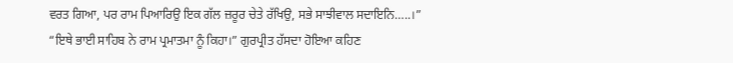ਵਰਤ ਗਿਆ, ਪਰ ਰਾਮ ਪਿਆਰਿਉ ਇਕ ਗੱਲ ਜ਼ਰੂਰ ਚੇਤੇ ਰੱਖਿਉ, ਸਭੇ ਸਾਝੀਵਾਲ ਸਦਾਇਨਿ…..।”
“ਇਥੇ ਭਾਈ ਸਾਹਿਬ ਨੇ ਰਾਮ ਪ੍ਰਮਾਤਮਾ ਨੂੰ ਕਿਹਾ।” ਗੁਰਪ੍ਰੀਤ ਹੱਸਦਾ ਹੋਇਆ ਕਹਿਣ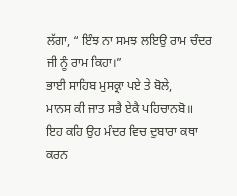ਲੱਗਾ, “ ਇੰਝ ਨਾ ਸਮਝ ਲਇਉ ਰਾਮ ਚੰਦਰ ਜੀ ਨੂੰ ਰਾਮ ਕਿਹਾ।”
ਭਾਈ ਸਾਹਿਬ ਮੁਸਕ੍ਰਾ ਪਏ ਤੇ ਬੋਲੇ,
ਮਾਨਸ ਕੀ ਜਾਤ ਸਭੈ ਏਕੈ ਪਹਿਚਾਨਬੋ॥
ਇਹ ਕਹਿ ਉਹ ਮੰਦਰ ਵਿਚ ਦੁਬਾਰਾ ਕਥਾ ਕਰਨ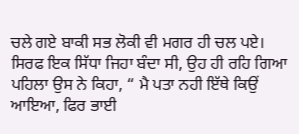ਚਲੇ ਗਏ ਬਾਕੀ ਸਭ ਲੋਕੀ ਵੀ ਮਗਰ ਹੀ ਚਲ ਪਏ। ਸਿਰਫ ਇਕ ਸਿੱਧਾ ਜਿਹਾ ਬੰਦਾ ਸੀ, ਉਹ ਹੀ ਰਹਿ ਗਿਆ ਪਹਿਲਾ ਉਸ ਨੇ ਕਿਹਾ, “ ਮੈ ਪਤਾ ਨਹੀ ਇੱਥੇ ਕਿਉਂ ਆਇਆ, ਫਿਰ ਭਾਈ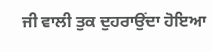ਜੀ ਵਾਲੀ ਤੁਕ ਦੁਹਰਾਉਂਦਾ ਹੋਇਆ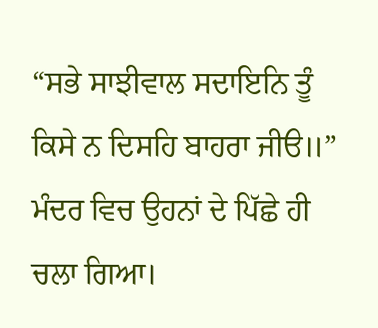“ਸਭੇ ਸਾਝੀਵਾਲ ਸਦਾਇਨਿ ਤੂੰ ਕਿਸੇ ਨ ਦਿਸਹਿ ਬਾਹਰਾ ਜੀੳ॥”
ਮੰਦਰ ਵਿਚ ਉਹਨਾਂ ਦੇ ਪਿੱਛੇ ਹੀ ਚਲਾ ਗਿਆ।